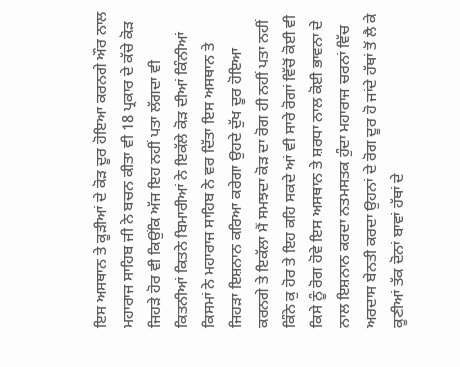ਇਸ ਅਸਥਾਨ ਤੇ ਕੂੜੀਆਂ ਦੇ ਕੋੜ ਦੂਰ ਹੋਇਆ ਕਰਨਗੇ ਔਰ ਨਾਲ ਮਹਾਰਾਜ ਸਾਹਿਬ ਜੀ ਨੇ ਬਚਨ ਕੀਤਾ ਵੀ 18 ਪ੍ਰਕਾਰ ਦੇ ਕੱਚੇ ਕੋੜ ਜਿਹੜੇ ਹੋਰ ਵੀ ਕਿਉਂਕਿ ਅੱਜ ਇਹ ਨਹੀਂ ਪਤਾ ਲੱਗਦਾ ਵੀ ਕਿਤਨੀਆਂ ਕਿਤਨੇ ਬਿਮਾਰੀਆਂ ਨੇ ਇਕੱਲੇ ਕੋੜ ਦੀਆਂ ਕਿੰਨੀਆਂ ਕਿਸਮਾਂ ਨੇ ਮਹਾਰਾਜ ਸਾਹਿਬ ਨੇ ਵਰ ਦਿੱਤਾ ਇਸ ਅਸਥਾਨ ਤੇ ਜਿਹੜਾ ਇਸ਼ਨਾਨ ਕਰਿਆ ਕਰੇਗਾ ਉਹਦੇ ਦੁੱਖ ਦੂਰ ਹੋਇਆ ਕਰਨਗੇ ਤੇ ਇਕੱਲਾ ਮੈਂ ਸਮਝਦਾ ਕੋੜ ਦਾ ਰੋਗ ਹੀ ਨਹੀਂ ਪਤਾ ਨਹੀਂ ਕਿੰਨੇ ਕੁ ਹੋਰ ਤੇ ਇਹ ਕਹਿ ਸਕਦੇ ਆਂ ਵੀ ਸਾਰੇ ਰੋਗਾਂ ਵਿੱਚੋਂ ਕੋਈ ਵੀ ਕਿਸੇ ਨੂੰ ਰੋਗ ਹੋਵੇ ਇਸ ਅਸਥਾਨ ਤੇ ਸ਼ਰਧਾ ਨਾਲ ਕੋਈ ਭਾਵਨਾ ਦੇ ਨਾਲ ਇਸ਼ਨਾਨ ਕਰਦਾ ਨਤਮਸਤਕ ਹੁੰਦਾ ਮਹਾਰਾਜ ਚਰਨਾਂ ਵਿੱਚ ਅਰਦਾਸ ਬੇਨਤੀ ਕਰਦਾ ਉਹਨਾਂ ਦੇ ਰੋਗ ਦੂਰ ਹੋ ਜਾਂਦੇ ਹੱਥਾਂ ਤੋਂ ਲੈ ਕੇ ਕੂਣੀਆਂ ਤੱਕ ਦੋਨਾਂ ਬਾਵਾਂ ਹੱਥਾਂ ਦੇ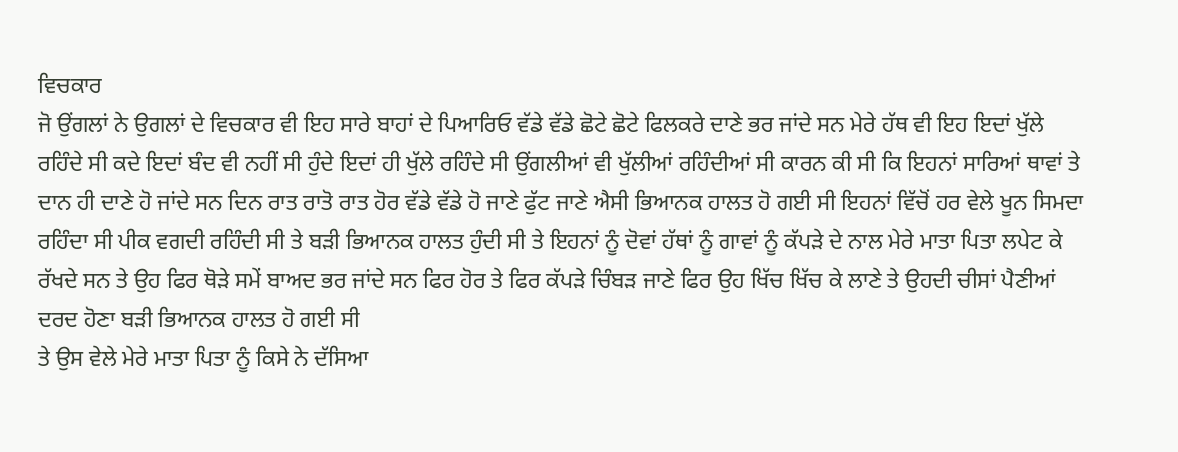ਵਿਚਕਾਰ
ਜੋ ਉਂਗਲਾਂ ਨੇ ਉਗਲਾਂ ਦੇ ਵਿਚਕਾਰ ਵੀ ਇਹ ਸਾਰੇ ਬਾਹਾਂ ਦੇ ਪਿਆਰਿਓ ਵੱਡੇ ਵੱਡੇ ਛੋਟੇ ਛੋਟੇ ਫਿਲਕਰੇ ਦਾਣੇ ਭਰ ਜਾਂਦੇ ਸਨ ਮੇਰੇ ਹੱਥ ਵੀ ਇਹ ਇਦਾਂ ਖੁੱਲੇ ਰਹਿੰਦੇ ਸੀ ਕਦੇ ਇਦਾਂ ਬੰਦ ਵੀ ਨਹੀਂ ਸੀ ਹੁੰਦੇ ਇਦਾਂ ਹੀ ਖੁੱਲੇ ਰਹਿੰਦੇ ਸੀ ਉਂਗਲੀਆਂ ਵੀ ਖੁੱਲੀਆਂ ਰਹਿੰਦੀਆਂ ਸੀ ਕਾਰਨ ਕੀ ਸੀ ਕਿ ਇਹਨਾਂ ਸਾਰਿਆਂ ਥਾਵਾਂ ਤੇ ਦਾਨ ਹੀ ਦਾਣੇ ਹੋ ਜਾਂਦੇ ਸਨ ਦਿਨ ਰਾਤ ਰਾਤੋ ਰਾਤ ਹੋਰ ਵੱਡੇ ਵੱਡੇ ਹੋ ਜਾਣੇ ਫੁੱਟ ਜਾਣੇ ਐਸੀ ਭਿਆਨਕ ਹਾਲਤ ਹੋ ਗਈ ਸੀ ਇਹਨਾਂ ਵਿੱਚੋਂ ਹਰ ਵੇਲੇ ਖੂਨ ਸਿਮਦਾ ਰਹਿੰਦਾ ਸੀ ਪੀਕ ਵਗਦੀ ਰਹਿੰਦੀ ਸੀ ਤੇ ਬੜੀ ਭਿਆਨਕ ਹਾਲਤ ਹੁੰਦੀ ਸੀ ਤੇ ਇਹਨਾਂ ਨੂੰ ਦੋਵਾਂ ਹੱਥਾਂ ਨੂੰ ਗਾਵਾਂ ਨੂੰ ਕੱਪੜੇ ਦੇ ਨਾਲ ਮੇਰੇ ਮਾਤਾ ਪਿਤਾ ਲਪੇਟ ਕੇ ਰੱਖਦੇ ਸਨ ਤੇ ਉਹ ਫਿਰ ਥੋੜੇ ਸਮੇਂ ਬਾਅਦ ਭਰ ਜਾਂਦੇ ਸਨ ਫਿਰ ਹੋਰ ਤੇ ਫਿਰ ਕੱਪੜੇ ਚਿੰਬੜ ਜਾਣੇ ਫਿਰ ਉਹ ਖਿੱਚ ਖਿੱਚ ਕੇ ਲਾਣੇ ਤੇ ਉਹਦੀ ਚੀਸਾਂ ਪੈਣੀਆਂ ਦਰਦ ਹੋਣਾ ਬੜੀ ਭਿਆਨਕ ਹਾਲਤ ਹੋ ਗਈ ਸੀ
ਤੇ ਉਸ ਵੇਲੇ ਮੇਰੇ ਮਾਤਾ ਪਿਤਾ ਨੂੰ ਕਿਸੇ ਨੇ ਦੱਸਿਆ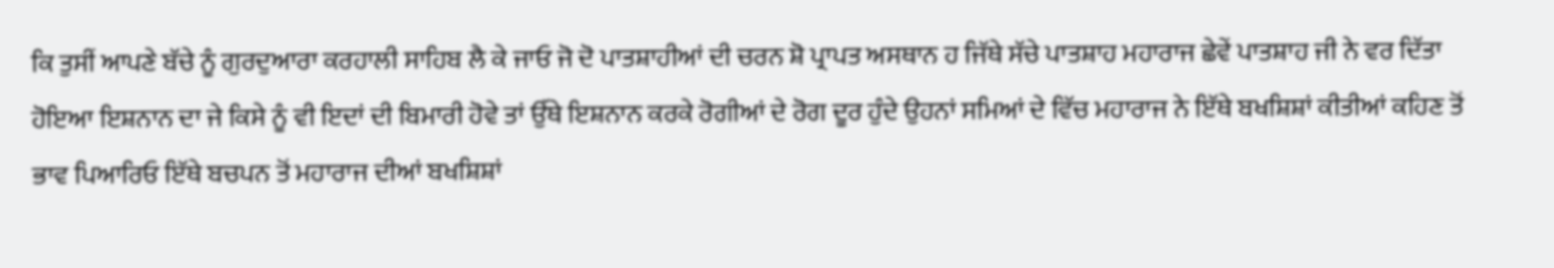ਕਿ ਤੁਸੀਂ ਆਪਣੇ ਬੱਚੇ ਨੂੰ ਗੁਰਦੁਆਰਾ ਕਰਹਾਲੀ ਸਾਹਿਬ ਲੈ ਕੇ ਜਾਓ ਜੋ ਦੋ ਪਾਤਸ਼ਾਹੀਆਂ ਦੀ ਚਰਨ ਸ਼ੋ ਪ੍ਰਾਪਤ ਅਸਥਾਨ ਹ ਜਿੱਥੇ ਸੱਚੇ ਪਾਤਸ਼ਾਹ ਮਹਾਰਾਜ ਛੇਵੇਂ ਪਾਤਸ਼ਾਹ ਜੀ ਨੇ ਵਰ ਦਿੱਤਾ ਹੋਇਆ ਇਸ਼ਨਾਨ ਦਾ ਜੇ ਕਿਸੇ ਨੂੰ ਵੀ ਇਦਾਂ ਦੀ ਬਿਮਾਰੀ ਹੋਵੇ ਤਾਂ ਉੱਥੇ ਇਸ਼ਨਾਨ ਕਰਕੇ ਰੋਗੀਆਂ ਦੇ ਰੋਗ ਦੂਰ ਹੁੰਦੇ ਉਹਨਾਂ ਸਮਿਆਂ ਦੇ ਵਿੱਚ ਮਹਾਰਾਜ ਨੇ ਇੱਥੇ ਬਖਸ਼ਿਸ਼ਾਂ ਕੀਤੀਆਂ ਕਹਿਣ ਤੋਂ ਭਾਵ ਪਿਆਰਿਓ ਇੱਥੇ ਬਚਪਨ ਤੋਂ ਮਹਾਰਾਜ ਦੀਆਂ ਬਖਸ਼ਿਸ਼ਾਂ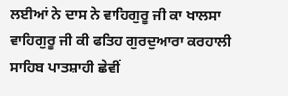ਲਈਆਂ ਨੇ ਦਾਸ ਨੇ ਵਾਹਿਗੁਰੂ ਜੀ ਕਾ ਖਾਲਸਾ ਵਾਹਿਗੁਰੂ ਜੀ ਕੀ ਫਤਿਹ ਗੁਰਦੁਆਰਾ ਕਰਹਾਲੀ ਸਾਹਿਬ ਪਾਤਸ਼ਾਹੀ ਛੇਵੀਂ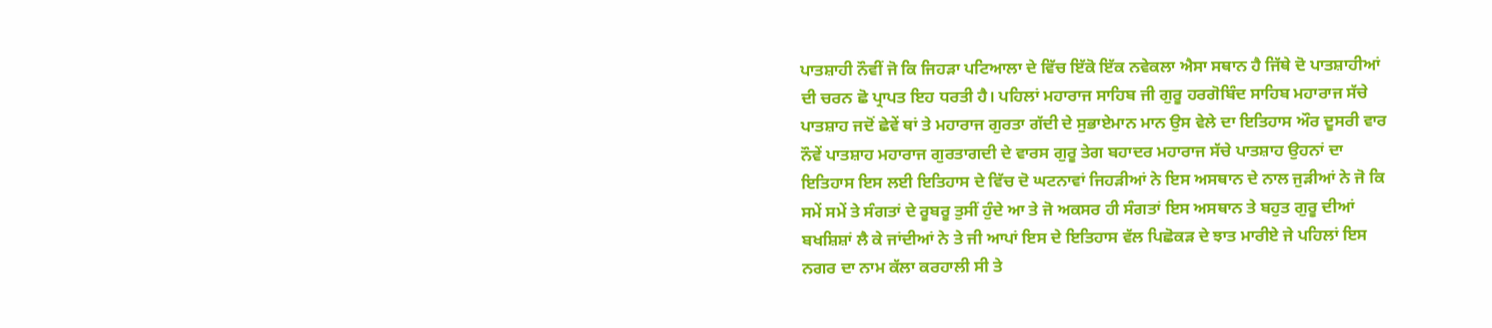ਪਾਤਸ਼ਾਹੀ ਨੌਵੀਂ ਜੋ ਕਿ ਜਿਹੜਾ ਪਟਿਆਲਾ ਦੇ ਵਿੱਚ ਇੱਕੋ ਇੱਕ ਨਵੇਕਲਾ ਐਸਾ ਸਥਾਨ ਹੈ ਜਿੱਥੇ ਦੋ ਪਾਤਸ਼ਾਹੀਆਂ ਦੀ ਚਰਨ ਛੋ ਪ੍ਰਾਪਤ ਇਹ ਧਰਤੀ ਹੈ। ਪਹਿਲਾਂ ਮਹਾਰਾਜ ਸਾਹਿਬ ਜੀ ਗੁਰੂ ਹਰਗੋਬਿੰਦ ਸਾਹਿਬ ਮਹਾਰਾਜ ਸੱਚੇ ਪਾਤਸ਼ਾਹ ਜਦੋਂ ਛੇਵੇਂ ਥਾਂ ਤੇ ਮਹਾਰਾਜ ਗੁਰਤਾ ਗੱਦੀ ਦੇ ਸੁਭਾਏਮਾਨ ਮਾਨ ਉਸ ਵੇਲੇ ਦਾ ਇਤਿਹਾਸ ਔਰ ਦੂਸਰੀ ਵਾਰ ਨੌਵੇਂ ਪਾਤਸ਼ਾਹ ਮਹਾਰਾਜ ਗੁਰਤਾਗਦੀ ਦੇ ਵਾਰਸ ਗੁਰੂ ਤੇਗ ਬਹਾਦਰ ਮਹਾਰਾਜ ਸੱਚੇ ਪਾਤਸ਼ਾਹ ਉਹਨਾਂ ਦਾ ਇਤਿਹਾਸ ਇਸ ਲਈ ਇਤਿਹਾਸ ਦੇ ਵਿੱਚ ਦੋ ਘਟਨਾਵਾਂ ਜਿਹੜੀਆਂ ਨੇ ਇਸ ਅਸਥਾਨ ਦੇ ਨਾਲ ਜੁੜੀਆਂ ਨੇ ਜੋ ਕਿ
ਸਮੇਂ ਸਮੇਂ ਤੇ ਸੰਗਤਾਂ ਦੇ ਰੂਬਰੂ ਤੁਸੀਂ ਹੁੰਦੇ ਆ ਤੇ ਜੋ ਅਕਸਰ ਹੀ ਸੰਗਤਾਂ ਇਸ ਅਸਥਾਨ ਤੇ ਬਹੁਤ ਗੁਰੂ ਦੀਆਂ ਬਖਸ਼ਿਸ਼ਾਂ ਲੈ ਕੇ ਜਾਂਦੀਆਂ ਨੇ ਤੇ ਜੀ ਆਪਾਂ ਇਸ ਦੇ ਇਤਿਹਾਸ ਵੱਲ ਪਿਛੋਕੜ ਦੇ ਝਾਤ ਮਾਰੀਏ ਜੇ ਪਹਿਲਾਂ ਇਸ ਨਗਰ ਦਾ ਨਾਮ ਕੱਲਾ ਕਰਹਾਲੀ ਸੀ ਤੇ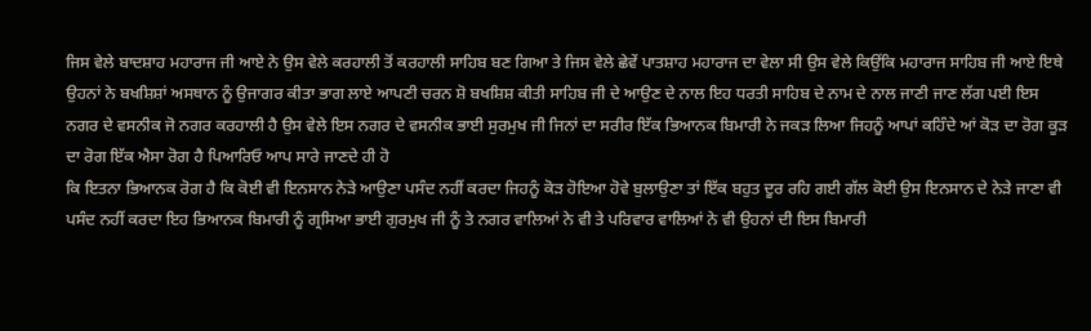ਜਿਸ ਵੇਲੇ ਬਾਦਸ਼ਾਹ ਮਹਾਰਾਜ ਜੀ ਆਏ ਨੇ ਉਸ ਵੇਲੇ ਕਰਹਾਲੀ ਤੋਂ ਕਰਹਾਲੀ ਸਾਹਿਬ ਬਣ ਗਿਆ ਤੇ ਜਿਸ ਵੇਲੇ ਛੇਵੇਂ ਪਾਤਸ਼ਾਹ ਮਹਾਰਾਜ ਦਾ ਵੇਲਾ ਸੀ ਉਸ ਵੇਲੇ ਕਿਉਂਕਿ ਮਹਾਰਾਜ ਸਾਹਿਬ ਜੀ ਆਏ ਇਥੇ ਉਹਨਾਂ ਨੇ ਬਖਸ਼ਿਸ਼ਾਂ ਅਸਥਾਨ ਨੂੰ ਉਜਾਗਰ ਕੀਤਾ ਭਾਗ ਲਾਏ ਆਪਣੀ ਚਰਨ ਸ਼ੋ ਬਖਸ਼ਿਸ਼ ਕੀਤੀ ਸਾਹਿਬ ਜੀ ਦੇ ਆਉਣ ਦੇ ਨਾਲ ਇਹ ਧਰਤੀ ਸਾਹਿਬ ਦੇ ਨਾਮ ਦੇ ਨਾਲ ਜਾਣੀ ਜਾਣ ਲੱਗ ਪਈ ਇਸ ਨਗਰ ਦੇ ਵਸਨੀਕ ਜੋ ਨਗਰ ਕਰਹਾਲੀ ਹੈ ਉਸ ਵੇਲੇ ਇਸ ਨਗਰ ਦੇ ਵਸਨੀਕ ਭਾਈ ਸੁਰਮੁਖ ਜੀ ਜਿਨਾਂ ਦਾ ਸਰੀਰ ਇੱਕ ਭਿਆਨਕ ਬਿਮਾਰੀ ਨੇ ਜਕੜ ਲਿਆ ਜਿਹਨੂੰ ਆਪਾਂ ਕਹਿੰਦੇ ਆਂ ਕੋੜ ਦਾ ਰੋਗ ਕੂੜ ਦਾ ਰੋਗ ਇੱਕ ਐਸਾ ਰੋਗ ਹੈ ਪਿਆਰਿਓ ਆਪ ਸਾਰੇ ਜਾਣਦੇ ਹੀ ਹੋ
ਕਿ ਇਤਨਾ ਭਿਆਨਕ ਰੋਗ ਹੈ ਕਿ ਕੋਈ ਵੀ ਇਨਸਾਨ ਨੇੜੇ ਆਉਣਾ ਪਸੰਦ ਨਹੀਂ ਕਰਦਾ ਜਿਹਨੂੰ ਕੋੜ ਹੋਇਆ ਹੋਵੇ ਬੁਲਾਉਣਾ ਤਾਂ ਇੱਕ ਬਹੁਤ ਦੂਰ ਰਹਿ ਗਈ ਗੱਲ ਕੋਈ ਉਸ ਇਨਸਾਨ ਦੇ ਨੇੜੇ ਜਾਣਾ ਵੀ ਪਸੰਦ ਨਹੀਂ ਕਰਦਾ ਇਹ ਭਿਆਨਕ ਬਿਮਾਰੀ ਨੂੰ ਗ੍ਰਸਿਆ ਭਾਈ ਗੁਰਮੁਖ ਜੀ ਨੂੰ ਤੇ ਨਗਰ ਵਾਲਿਆਂ ਨੇ ਵੀ ਤੇ ਪਰਿਵਾਰ ਵਾਲਿਆਂ ਨੇ ਵੀ ਉਹਨਾਂ ਦੀ ਇਸ ਬਿਮਾਰੀ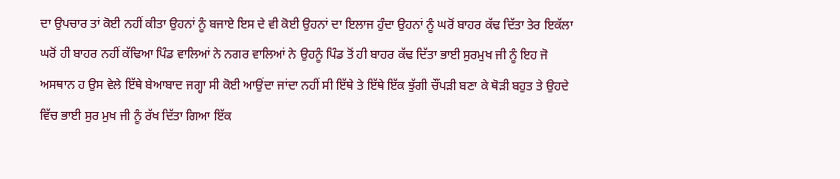ਦਾ ਉਪਚਾਰ ਤਾਂ ਕੋਈ ਨਹੀਂ ਕੀਤਾ ਉਹਨਾਂ ਨੂੰ ਬਜਾਏ ਇਸ ਦੇ ਵੀ ਕੋਈ ਉਹਨਾਂ ਦਾ ਇਲਾਜ ਹੁੰਦਾ ਉਹਨਾਂ ਨੂੰ ਘਰੋਂ ਬਾਹਰ ਕੱਢ ਦਿੱਤਾ ਤੇਰ ਇਕੱਲਾ ਘਰੋਂ ਹੀ ਬਾਹਰ ਨਹੀਂ ਕੱਢਿਆ ਪਿੰਡ ਵਾਲਿਆਂ ਨੇ ਨਗਰ ਵਾਲਿਆਂ ਨੇ ਉਹਨੂੰ ਪਿੰਡ ਤੋਂ ਹੀ ਬਾਹਰ ਕੱਢ ਦਿੱਤਾ ਭਾਈ ਸੁਰਮੁਖ ਜੀ ਨੂੰ ਇਹ ਜੋ ਅਸਥਾਨ ਹ ਉਸ ਵੇਲੇ ਇੱਥੇ ਬੇਆਬਾਦ ਜਗ੍ਹਾ ਸੀ ਕੋਈ ਆਉਂਦਾ ਜਾਂਦਾ ਨਹੀਂ ਸੀ ਇੱਥੇ ਤੇ ਇੱਥੇ ਇੱਕ ਝੁੱਗੀ ਚੌਂਪੜੀ ਬਣਾ ਕੇ ਥੋੜੀ ਬਹੁਤ ਤੇ ਉਹਦੇ ਵਿੱਚ ਭਾਈ ਸੁਰ ਮੁਖ ਜੀ ਨੂੰ ਰੱਖ ਦਿੱਤਾ ਗਿਆ ਇੱਕ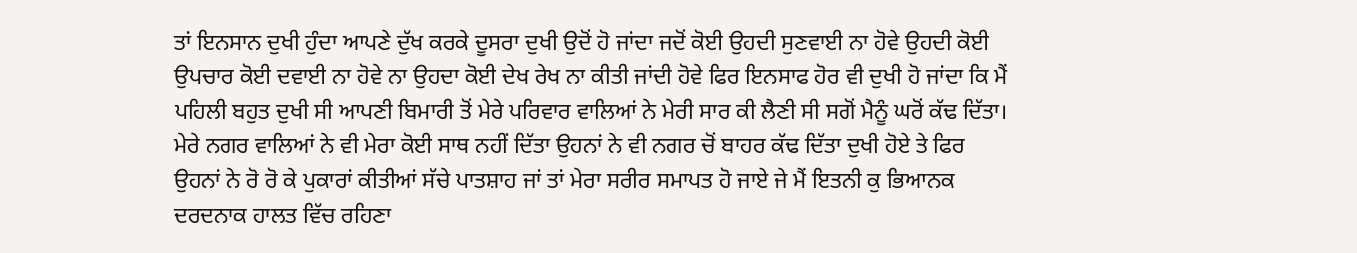ਤਾਂ ਇਨਸਾਨ ਦੁਖੀ ਹੁੰਦਾ ਆਪਣੇ ਦੁੱਖ ਕਰਕੇ ਦੂਸਰਾ ਦੁਖੀ ਉਦੋਂ ਹੋ ਜਾਂਦਾ ਜਦੋਂ ਕੋਈ ਉਹਦੀ ਸੁਣਵਾਈ ਨਾ ਹੋਵੇ ਉਹਦੀ ਕੋਈ ਉਪਚਾਰ ਕੋਈ ਦਵਾਈ ਨਾ ਹੋਵੇ ਨਾ ਉਹਦਾ ਕੋਈ ਦੇਖ ਰੇਖ ਨਾ ਕੀਤੀ ਜਾਂਦੀ ਹੋਵੇ ਫਿਰ ਇਨਸਾਫ ਹੋਰ ਵੀ ਦੁਖੀ ਹੋ ਜਾਂਦਾ ਕਿ ਮੈਂ ਪਹਿਲੀ ਬਹੁਤ ਦੁਖੀ ਸੀ ਆਪਣੀ ਬਿਮਾਰੀ ਤੋਂ ਮੇਰੇ ਪਰਿਵਾਰ ਵਾਲਿਆਂ ਨੇ ਮੇਰੀ ਸਾਰ ਕੀ ਲੈਣੀ ਸੀ ਸਗੋਂ ਮੈਨੂੰ ਘਰੋਂ ਕੱਢ ਦਿੱਤਾ।
ਮੇਰੇ ਨਗਰ ਵਾਲਿਆਂ ਨੇ ਵੀ ਮੇਰਾ ਕੋਈ ਸਾਥ ਨਹੀਂ ਦਿੱਤਾ ਉਹਨਾਂ ਨੇ ਵੀ ਨਗਰ ਚੋਂ ਬਾਹਰ ਕੱਢ ਦਿੱਤਾ ਦੁਖੀ ਹੋਏ ਤੇ ਫਿਰ ਉਹਨਾਂ ਨੇ ਰੋ ਰੋ ਕੇ ਪੁਕਾਰਾਂ ਕੀਤੀਆਂ ਸੱਚੇ ਪਾਤਸ਼ਾਹ ਜਾਂ ਤਾਂ ਮੇਰਾ ਸਰੀਰ ਸਮਾਪਤ ਹੋ ਜਾਏ ਜੇ ਮੈਂ ਇਤਨੀ ਕੁ ਭਿਆਨਕ ਦਰਦਨਾਕ ਹਾਲਤ ਵਿੱਚ ਰਹਿਣਾ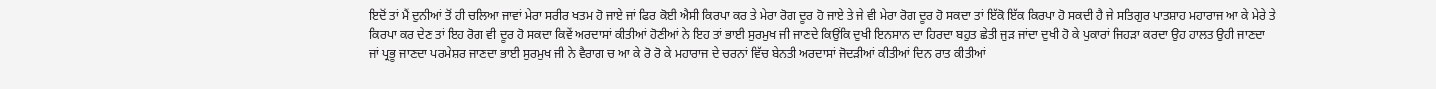ਇਦੋਂ ਤਾਂ ਮੈਂ ਦੁਨੀਆਂ ਤੋਂ ਹੀ ਚਲਿਆ ਜਾਵਾਂ ਮੇਰਾ ਸਰੀਰ ਖਤਮ ਹੋ ਜਾਏ ਜਾਂ ਫਿਰ ਕੋਈ ਐਸੀ ਕਿਰਪਾ ਕਰ ਤੇ ਮੇਰਾ ਰੋਗ ਦੂਰ ਹੋ ਜਾਏ ਤੇ ਜੇ ਵੀ ਮੇਰਾ ਰੋਗ ਦੂਰ ਹੋ ਸਕਦਾ ਤਾਂ ਇੱਕੋ ਇੱਕ ਕਿਰਪਾ ਹੋ ਸਕਦੀ ਹੈ ਜੇ ਸਤਿਗੁਰ ਪਾਤਸ਼ਾਹ ਮਹਾਰਾਜ ਆ ਕੇ ਮੇਰੇ ਤੇ ਕਿਰਪਾ ਕਰ ਦੇਣ ਤਾਂ ਇਹ ਰੋਗ ਵੀ ਦੂਰ ਹੋ ਸਕਦਾ ਕਿਵੇਂ ਅਰਦਾਸਾਂ ਕੀਤੀਆਂ ਹੋਣੀਆਂ ਨੇ ਇਹ ਤਾਂ ਭਾਈ ਸੁਰਮੁਖ ਜੀ ਜਾਣਦੇ ਕਿਉਂਕਿ ਦੁਖੀ ਇਨਸਾਨ ਦਾ ਹਿਰਦਾ ਬਹੁਤ ਛੇਤੀ ਜੁੜ ਜਾਂਦਾ ਦੁਖੀ ਹੋ ਕੇ ਪੁਕਾਰਾਂ ਜਿਹੜਾ ਕਰਦਾ ਉਹ ਹਾਲਤ ਉਹੀ ਜਾਣਦਾ ਜਾਂ ਪ੍ਰਭੂ ਜਾਣਦਾ ਪਰਮੇਸ਼ਰ ਜਾਣਦਾ ਭਾਈ ਸੁਰਮੁਖ ਜੀ ਨੇ ਵੈਰਾਗ ਚ ਆ ਕੇ ਰੋ ਰੋ ਕੇ ਮਹਾਰਾਜ ਦੇ ਚਰਨਾਂ ਵਿੱਚ ਬੇਨਤੀ ਅਰਦਾਸਾਂ ਜੋਦੜੀਆਂ ਕੀਤੀਆਂ ਦਿਨ ਰਾਤ ਕੀਤੀਆਂ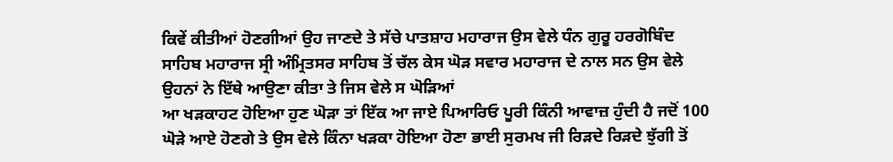ਕਿਵੇਂ ਕੀਤੀਆਂ ਹੋਣਗੀਆਂ ਉਹ ਜਾਣਦੇ ਤੇ ਸੱਚੇ ਪਾਤਸ਼ਾਹ ਮਹਾਰਾਜ ਉਸ ਵੇਲੇ ਧੰਨ ਗੁਰੂ ਹਰਗੋਬਿੰਦ ਸਾਹਿਬ ਮਹਾਰਾਜ ਸ੍ਰੀ ਅੰਮ੍ਰਿਤਸਰ ਸਾਹਿਬ ਤੋਂ ਚੱਲ ਕੇਸ ਘੋੜ ਸਵਾਰ ਮਹਾਰਾਜ ਦੇ ਨਾਲ ਸਨ ਉਸ ਵੇਲੇ ਉਹਨਾਂ ਨੇ ਇੱਥੇ ਆਉਣਾ ਕੀਤਾ ਤੇ ਜਿਸ ਵੇਲੇ ਸ ਘੋੜਿਆਂ
ਆ ਖੜਕਾਹਟ ਹੋਇਆ ਹੁਣ ਘੋੜਾ ਤਾਂ ਇੱਕ ਆ ਜਾਏ ਪਿਆਰਿਓ ਪੂਰੀ ਕਿੰਨੀ ਆਵਾਜ਼ ਹੁੰਦੀ ਹੈ ਜਦੋਂ 100 ਘੋੜੇ ਆਏ ਹੋਣਗੇ ਤੇ ਉਸ ਵੇਲੇ ਕਿੰਨਾ ਖੜਕਾ ਹੋਇਆ ਹੋਣਾ ਭਾਈ ਸੁਰਮਖ ਜੀ ਰਿੜਦੇ ਰਿੜਦੇ ਝੁੱਗੀ ਤੋਂ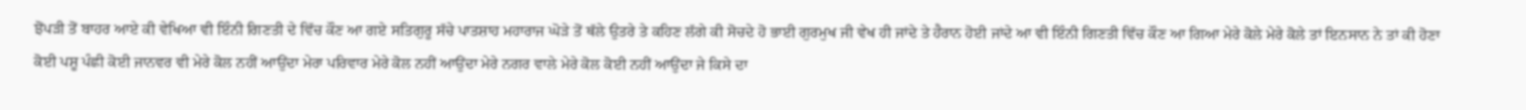ਝੋਂਪੜੀ ਤੋਂ ਬਾਹਰ ਆਏ ਕੀ ਵੇਖਿਆ ਵੀ ਇੰਨੀ ਗਿਣਤੀ ਦੇ ਵਿੱਚ ਕੌਣ ਆ ਗਏ ਸਤਿਗੁਰੂ ਸੱਚੇ ਪਾਤਸ਼ਾਹ ਮਹਾਰਾਜ ਘੋੜੇ ਤੋਂ ਥੱਲੇ ਉਤਰੇ ਤੇ ਕਹਿਣ ਲੱਗੇ ਕੀ ਸੋਚਦੇ ਹੋ ਭਾਈ ਗੁਰਮੁਖ ਜੀ ਵੇਖ ਹੀ ਜਾਂਦੇ ਤੇ ਹੈਰਾਨ ਹੋਈ ਜਾਂਦੇ ਆ ਵੀ ਇੰਨੀ ਗਿਣਤੀ ਵਿੱਚ ਕੌਣ ਆ ਗਿਆ ਮੇਰੇ ਕੋਲੇ ਮੇਰੇ ਕੋਲੇ ਤਾਂ ਇਨਸਾਨ ਨੇ ਤਾਂ ਕੀ ਹੋਣਾ ਕੋਈ ਪਸ਼ੂ ਪੰਛੀ ਕੋਈ ਜਾਨਵਰ ਵੀ ਮੇਰੇ ਕੋਲ ਨਹੀਂ ਆਉਂਦਾ ਮੇਰਾ ਪਰਿਵਾਰ ਮੇਰੇ ਕੋਲ ਨਹੀਂ ਆਉਂਦਾ ਮੇਰੇ ਨਗਰ ਵਾਲੇ ਮੇਰੇ ਕੋਲ ਕੋਈ ਨਹੀਂ ਆਉਂਦਾ ਜੇ ਕਿਸੇ ਦਾ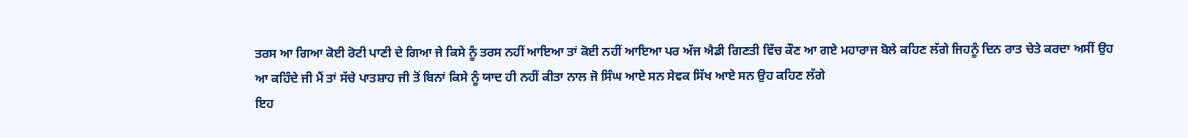ਤਰਸ ਆ ਗਿਆ ਕੋਈ ਰੋਟੀ ਪਾਣੀ ਦੇ ਗਿਆ ਜੇ ਕਿਸੇ ਨੂੰ ਤਰਸ ਨਹੀਂ ਆਇਆ ਤਾਂ ਕੋਈ ਨਹੀਂ ਆਇਆ ਪਰ ਅੱਜ ਐਡੀ ਗਿਣਤੀ ਵਿੱਚ ਕੌਣ ਆ ਗਏ ਮਹਾਰਾਜ ਬੋਲੇ ਕਹਿਣ ਲੱਗੇ ਜਿਹਨੂੰ ਦਿਨ ਰਾਤ ਚੇਤੇ ਕਰਦਾ ਅਸੀਂ ਉਹ ਆ ਕਹਿੰਦੇ ਜੀ ਮੈਂ ਤਾਂ ਸੱਚੇ ਪਾਤਸ਼ਾਹ ਜੀ ਤੋਂ ਬਿਨਾਂ ਕਿਸੇ ਨੂੰ ਯਾਦ ਹੀ ਨਹੀਂ ਕੀਤਾ ਨਾਲ ਜੋ ਸਿੰਘ ਆਏ ਸਨ ਸੇਵਕ ਸਿੱਖ ਆਏ ਸਨ ਉਹ ਕਹਿਣ ਲੱਗੇ
ਇਹ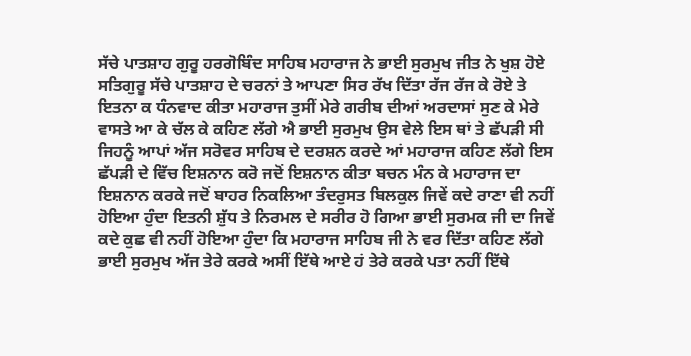ਸੱਚੇ ਪਾਤਸ਼ਾਹ ਗੁਰੂ ਹਰਗੋਬਿੰਦ ਸਾਹਿਬ ਮਹਾਰਾਜ ਨੇ ਭਾਈ ਸੁਰਮੁਖ ਜੀਤ ਨੇ ਖੁਸ਼ ਹੋਏ ਸਤਿਗੁਰੂ ਸੱਚੇ ਪਾਤਸ਼ਾਹ ਦੇ ਚਰਨਾਂ ਤੇ ਆਪਣਾ ਸਿਰ ਰੱਖ ਦਿੱਤਾ ਰੱਜ ਰੱਜ ਕੇ ਰੋਏ ਤੇ ਇਤਨਾ ਕ ਧੰਨਵਾਦ ਕੀਤਾ ਮਹਾਰਾਜ ਤੁਸੀਂ ਮੇਰੇ ਗਰੀਬ ਦੀਆਂ ਅਰਦਾਸਾਂ ਸੁਣ ਕੇ ਮੇਰੇ ਵਾਸਤੇ ਆ ਕੇ ਚੱਲ ਕੇ ਕਹਿਣ ਲੱਗੇ ਐ ਭਾਈ ਸੁਰਮੁਖ ਉਸ ਵੇਲੇ ਇਸ ਥਾਂ ਤੇ ਛੱਪੜੀ ਸੀ ਜਿਹਨੂੰ ਆਪਾਂ ਅੱਜ ਸਰੋਵਰ ਸਾਹਿਬ ਦੇ ਦਰਸ਼ਨ ਕਰਦੇ ਆਂ ਮਹਾਰਾਜ ਕਹਿਣ ਲੱਗੇ ਇਸ ਛੱਪੜੀ ਦੇ ਵਿੱਚ ਇਸ਼ਨਾਨ ਕਰੋ ਜਦੋਂ ਇਸ਼ਨਾਨ ਕੀਤਾ ਬਚਨ ਮੰਨ ਕੇ ਮਹਾਰਾਜ ਦਾ ਇਸ਼ਨਾਨ ਕਰਕੇ ਜਦੋਂ ਬਾਹਰ ਨਿਕਲਿਆ ਤੰਦਰੁਸਤ ਬਿਲਕੁਲ ਜਿਵੇਂ ਕਦੇ ਰਾਣਾ ਵੀ ਨਹੀਂ ਹੋਇਆ ਹੁੰਦਾ ਇਤਨੀ ਸ਼ੁੱਧ ਤੇ ਨਿਰਮਲ ਦੇ ਸਰੀਰ ਹੋ ਗਿਆ ਭਾਈ ਸੁਰਮਕ ਜੀ ਦਾ ਜਿਵੇਂ ਕਦੇ ਕੁਛ ਵੀ ਨਹੀਂ ਹੋਇਆ ਹੁੰਦਾ ਕਿ ਮਹਾਰਾਜ ਸਾਹਿਬ ਜੀ ਨੇ ਵਰ ਦਿੱਤਾ ਕਹਿਣ ਲੱਗੇ ਭਾਈ ਸੁਰਮੁਖ ਅੱਜ ਤੇਰੇ ਕਰਕੇ ਅਸੀਂ ਇੱਥੇ ਆਏ ਹਂ ਤੇਰੇ ਕਰਕੇ ਪਤਾ ਨਹੀਂ ਇੱਥੇ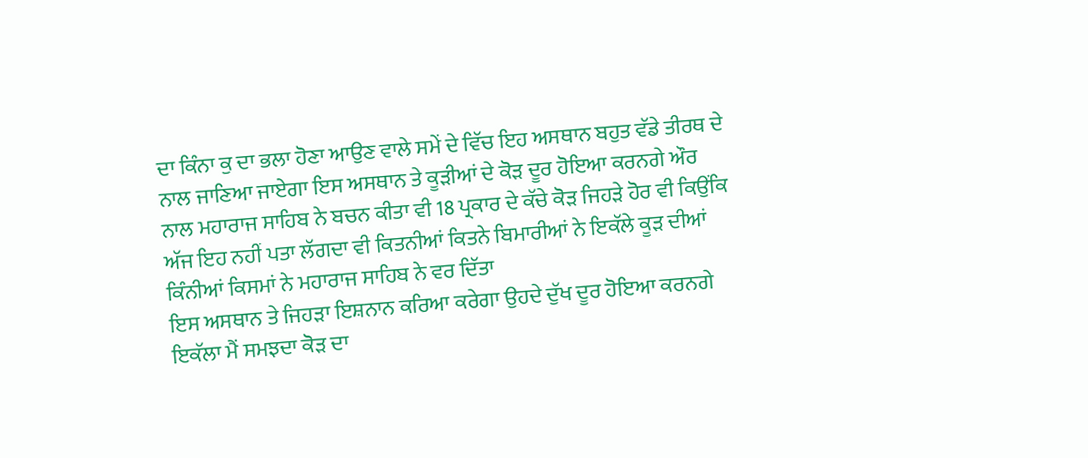ਦਾ ਕਿੰਨਾ ਕੁ ਦਾ ਭਲਾ ਹੋਣਾ ਆਉਣ ਵਾਲੇ ਸਮੇਂ ਦੇ ਵਿੱਚ ਇਹ ਅਸਥਾਨ ਬਹੁਤ ਵੱਡੇ ਤੀਰਥ ਦੇ ਨਾਲ ਜਾਣਿਆ ਜਾਏਗਾ ਇਸ ਅਸਥਾਨ ਤੇ ਕੂੜੀਆਂ ਦੇ ਕੋੜ ਦੂਰ ਹੋਇਆ ਕਰਨਗੇ ਔਰ ਨਾਲ ਮਹਾਰਾਜ ਸਾਹਿਬ ਨੇ ਬਚਨ ਕੀਤਾ ਵੀ 18 ਪ੍ਰਕਾਰ ਦੇ ਕੱਚੇ ਕੋੜ ਜਿਹੜੇ ਹੋਰ ਵੀ ਕਿਉਂਕਿ ਅੱਜ ਇਹ ਨਹੀਂ ਪਤਾ ਲੱਗਦਾ ਵੀ ਕਿਤਨੀਆਂ ਕਿਤਨੇ ਬਿਮਾਰੀਆਂ ਨੇ ਇਕੱਲੇ ਕੂੜ ਦੀਆਂ ਕਿੰਨੀਆਂ ਕਿਸਮਾਂ ਨੇ ਮਹਾਰਾਜ ਸਾਹਿਬ ਨੇ ਵਰ ਦਿੱਤਾ
ਇਸ ਅਸਥਾਨ ਤੇ ਜਿਹੜਾ ਇਸ਼ਨਾਨ ਕਰਿਆ ਕਰੇਗਾ ਉਹਦੇ ਦੁੱਖ ਦੂਰ ਹੋਇਆ ਕਰਨਗੇ ਇਕੱਲਾ ਮੈਂ ਸਮਝਦਾ ਕੋੜ ਦਾ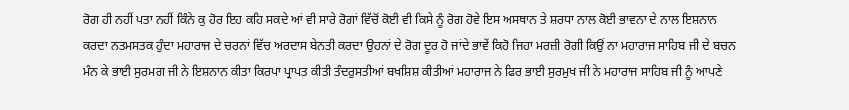ਰੋਗ ਹੀ ਨਹੀਂ ਪਤਾ ਨਹੀਂ ਕਿੰਨੇ ਕੁ ਹੋਰ ਇਹ ਕਹਿ ਸਕਦੇ ਆਂ ਵੀ ਸਾਰੇ ਰੋਗਾਂ ਵਿੱਚੋਂ ਕੋਈ ਵੀ ਕਿਸੇ ਨੂੰ ਰੋਗ ਹੋਵੇ ਇਸ ਅਸਥਾਨ ਤੇ ਸ਼ਰਧਾ ਨਾਲ ਕੋਈ ਭਾਵਨਾ ਦੇ ਨਾਲ ਇਸ਼ਨਾਨ ਕਰਦਾ ਨਤਮਸਤਕ ਹੁੰਦਾ ਮਹਾਰਾਜ ਦੇ ਚਰਨਾਂ ਵਿੱਚ ਅਰਦਾਸ ਬੇਨਤੀ ਕਰਦਾ ਉਹਨਾਂ ਦੇ ਰੋਗ ਦੂਰ ਹੋ ਜਾਂਦੇ ਭਾਵੇਂ ਕਿਹੋ ਜਿਹਾ ਮਰਜ਼ੀ ਰੋਗੀ ਕਿਉਂ ਨਾ ਮਹਾਰਾਜ ਸਾਹਿਬ ਜੀ ਦੇ ਬਚਨ ਮੰਨ ਕੇ ਭਾਈ ਸੁਰਮਗ ਜੀ ਨੇ ਇਸ਼ਨਾਨ ਕੀਤਾ ਕਿਰਪਾ ਪ੍ਰਾਪਤ ਕੀਤੀ ਤੰਦਰੁਸਤੀਆਂ ਬਖਸ਼ਿਸ਼ ਕੀਤੀਆਂ ਮਹਾਰਾਜ ਨੇ ਫਿਰ ਭਾਈ ਸੁਰਮੁਖ ਜੀ ਨੇ ਮਹਾਰਾਜ ਸਾਹਿਬ ਜੀ ਨੂੰ ਆਪਣੇ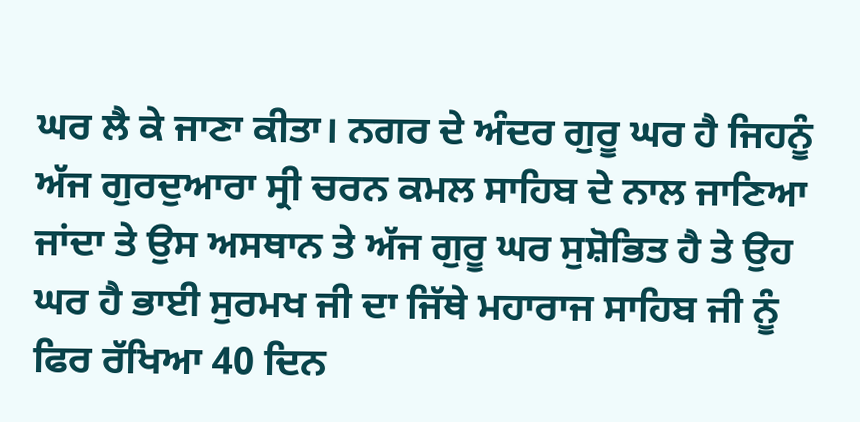ਘਰ ਲੈ ਕੇ ਜਾਣਾ ਕੀਤਾ। ਨਗਰ ਦੇ ਅੰਦਰ ਗੁਰੂ ਘਰ ਹੈ ਜਿਹਨੂੰ ਅੱਜ ਗੁਰਦੁਆਰਾ ਸ੍ਰੀ ਚਰਨ ਕਮਲ ਸਾਹਿਬ ਦੇ ਨਾਲ ਜਾਣਿਆ ਜਾਂਦਾ ਤੇ ਉਸ ਅਸਥਾਨ ਤੇ ਅੱਜ ਗੁਰੂ ਘਰ ਸੁਸ਼ੋਭਿਤ ਹੈ ਤੇ ਉਹ ਘਰ ਹੈ ਭਾਈ ਸੁਰਮਖ ਜੀ ਦਾ ਜਿੱਥੇ ਮਹਾਰਾਜ ਸਾਹਿਬ ਜੀ ਨੂੰ ਫਿਰ ਰੱਖਿਆ 40 ਦਿਨ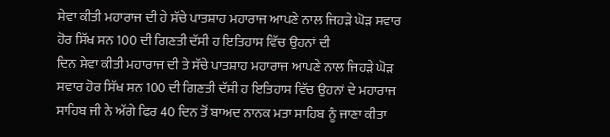ਸੇਵਾ ਕੀਤੀ ਮਹਾਰਾਜ ਦੀ ਹੇ ਸੱਚੇ ਪਾਤਸ਼ਾਹ ਮਹਾਰਾਜ ਆਪਣੇ ਨਾਲ ਜਿਹੜੇ ਘੋੜ ਸਵਾਰ ਹੋਰ ਸਿੱਖ ਸਨ 100 ਦੀ ਗਿਣਤੀ ਦੱਸੀ ਹ ਇਤਿਹਾਸ ਵਿੱਚ ਉਹਨਾਂ ਦੀ
ਦਿਨ ਸੇਵਾ ਕੀਤੀ ਮਹਾਰਾਜ ਦੀ ਤੇ ਸੱਚੇ ਪਾਤਸ਼ਾਹ ਮਹਾਰਾਜ ਆਪਣੇ ਨਾਲ ਜਿਹੜੇ ਘੋੜ ਸਵਾਰ ਹੋਰ ਸਿੱਖ ਸਨ 100 ਦੀ ਗਿਣਤੀ ਦੱਸੀ ਹ ਇਤਿਹਾਸ ਵਿੱਚ ਉਹਨਾਂ ਦੇ ਮਹਾਰਾਜ ਸਾਹਿਬ ਜੀ ਨੇ ਅੱਗੇ ਫਿਰ 40 ਦਿਨ ਤੋਂ ਬਾਅਦ ਨਾਨਕ ਮਤਾ ਸਾਹਿਬ ਨੂੰ ਜਾਣਾ ਕੀਤਾ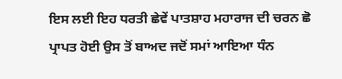ਇਸ ਲਈ ਇਹ ਧਰਤੀ ਛੇਵੇਂ ਪਾਤਸ਼ਾਹ ਮਹਾਰਾਜ ਦੀ ਚਰਨ ਛੋ ਪ੍ਰਾਪਤ ਹੋਈ ਉਸ ਤੋਂ ਬਾਅਦ ਜਦੋਂ ਸਮਾਂ ਆਇਆ ਧੰਨ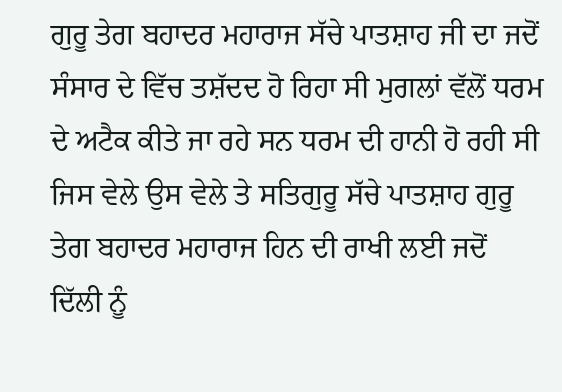ਗੁਰੂ ਤੇਗ ਬਹਾਦਰ ਮਹਾਰਾਜ ਸੱਚੇ ਪਾਤਸ਼ਾਹ ਜੀ ਦਾ ਜਦੋਂ ਸੰਸਾਰ ਦੇ ਵਿੱਚ ਤਸ਼ੱਦਦ ਹੋ ਰਿਹਾ ਸੀ ਮੁਗਲਾਂ ਵੱਲੋਂ ਧਰਮ ਦੇ ਅਟੈਕ ਕੀਤੇ ਜਾ ਰਹੇ ਸਨ ਧਰਮ ਦੀ ਹਾਨੀ ਹੋ ਰਹੀ ਸੀ ਜਿਸ ਵੇਲੇ ਉਸ ਵੇਲੇ ਤੇ ਸਤਿਗੁਰੂ ਸੱਚੇ ਪਾਤਸ਼ਾਹ ਗੁਰੂ ਤੇਗ ਬਹਾਦਰ ਮਹਾਰਾਜ ਹਿਨ ਦੀ ਰਾਖੀ ਲਈ ਜਦੋਂ ਦਿੱਲੀ ਨੂੰ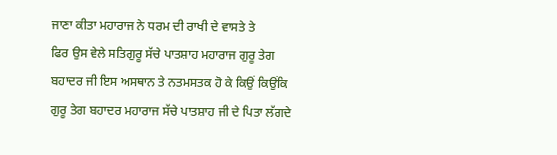ਜਾਣਾ ਕੀਤਾ ਮਹਾਰਾਜ ਨੇ ਧਰਮ ਦੀ ਰਾਖੀ ਦੇ ਵਾਸਤੇ ਤੇ
ਫਿਰ ਉਸ ਵੇਲੇ ਸਤਿਗੁਰੂ ਸੱਚੇ ਪਾਤਸ਼ਾਹ ਮਹਾਰਾਜ ਗੁਰੂ ਤੇਗ ਬਹਾਦਰ ਜੀ ਇਸ ਅਸਥਾਨ ਤੇ ਨਤਮਸਤਕ ਹੋ ਕੇ ਕਿਉਂ ਕਿਉਂਕਿ ਗੁਰੂ ਤੇਗ ਬਹਾਦਰ ਮਹਾਰਾਜ ਸੱਚੇ ਪਾਤਸ਼ਾਹ ਜੀ ਦੇ ਪਿਤਾ ਲੱਗਦੇ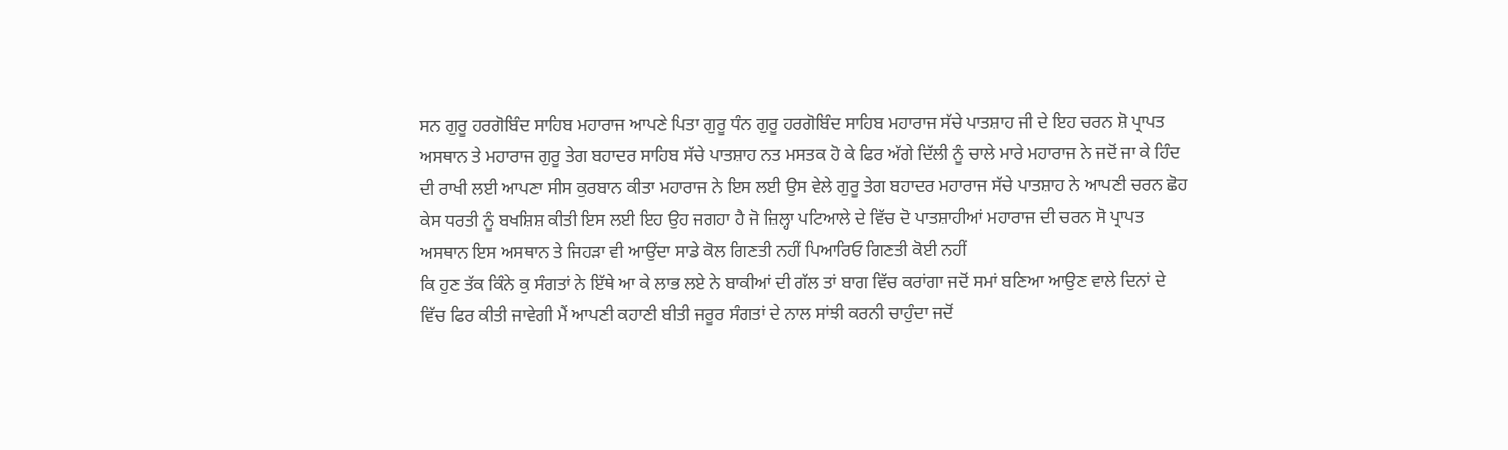ਸਨ ਗੁਰੂ ਹਰਗੋਬਿੰਦ ਸਾਹਿਬ ਮਹਾਰਾਜ ਆਪਣੇ ਪਿਤਾ ਗੁਰੂ ਧੰਨ ਗੁਰੂ ਹਰਗੋਬਿੰਦ ਸਾਹਿਬ ਮਹਾਰਾਜ ਸੱਚੇ ਪਾਤਸ਼ਾਹ ਜੀ ਦੇ ਇਹ ਚਰਨ ਸ਼ੋ ਪ੍ਰਾਪਤ ਅਸਥਾਨ ਤੇ ਮਹਾਰਾਜ ਗੁਰੂ ਤੇਗ ਬਹਾਦਰ ਸਾਹਿਬ ਸੱਚੇ ਪਾਤਸ਼ਾਹ ਨਤ ਮਸਤਕ ਹੋ ਕੇ ਫਿਰ ਅੱਗੇ ਦਿੱਲੀ ਨੂੰ ਚਾਲੇ ਮਾਰੇ ਮਹਾਰਾਜ ਨੇ ਜਦੋਂ ਜਾ ਕੇ ਹਿੰਦ ਦੀ ਰਾਖੀ ਲਈ ਆਪਣਾ ਸੀਸ ਕੁਰਬਾਨ ਕੀਤਾ ਮਹਾਰਾਜ ਨੇ ਇਸ ਲਈ ਉਸ ਵੇਲੇ ਗੁਰੂ ਤੇਗ ਬਹਾਦਰ ਮਹਾਰਾਜ ਸੱਚੇ ਪਾਤਸ਼ਾਹ ਨੇ ਆਪਣੀ ਚਰਨ ਛੋਹ ਕੇਸ ਧਰਤੀ ਨੂੰ ਬਖਸ਼ਿਸ਼ ਕੀਤੀ ਇਸ ਲਈ ਇਹ ਉਹ ਜਗਹਾ ਹੈ ਜੋ ਜ਼ਿਲ੍ਹਾ ਪਟਿਆਲੇ ਦੇ ਵਿੱਚ ਦੋ ਪਾਤਸ਼ਾਹੀਆਂ ਮਹਾਰਾਜ ਦੀ ਚਰਨ ਸੋ ਪ੍ਰਾਪਤ ਅਸਥਾਨ ਇਸ ਅਸਥਾਨ ਤੇ ਜਿਹੜਾ ਵੀ ਆਉਂਦਾ ਸਾਡੇ ਕੋਲ ਗਿਣਤੀ ਨਹੀਂ ਪਿਆਰਿਓ ਗਿਣਤੀ ਕੋਈ ਨਹੀਂ
ਕਿ ਹੁਣ ਤੱਕ ਕਿੰਨੇ ਕੁ ਸੰਗਤਾਂ ਨੇ ਇੱਥੇ ਆ ਕੇ ਲਾਭ ਲਏ ਨੇ ਬਾਕੀਆਂ ਦੀ ਗੱਲ ਤਾਂ ਬਾਗ ਵਿੱਚ ਕਰਾਂਗਾ ਜਦੋਂ ਸਮਾਂ ਬਣਿਆ ਆਉਣ ਵਾਲੇ ਦਿਨਾਂ ਦੇ ਵਿੱਚ ਫਿਰ ਕੀਤੀ ਜਾਵੇਗੀ ਮੈਂ ਆਪਣੀ ਕਹਾਣੀ ਬੀਤੀ ਜਰੂਰ ਸੰਗਤਾਂ ਦੇ ਨਾਲ ਸਾਂਝੀ ਕਰਨੀ ਚਾਹੁੰਦਾ ਜਦੋਂ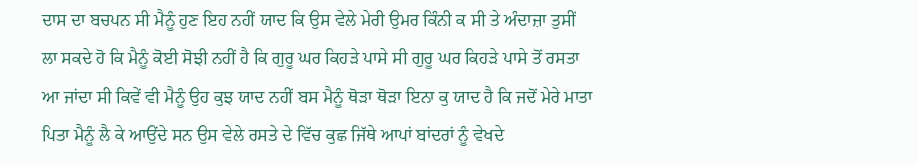ਦਾਸ ਦਾ ਬਚਪਨ ਸੀ ਮੈਨੂੰ ਹੁਣ ਇਹ ਨਹੀਂ ਯਾਦ ਕਿ ਉਸ ਵੇਲੇ ਮੇਰੀ ਉਮਰ ਕਿੰਨੀ ਕ ਸੀ ਤੇ ਅੰਦਾਜ਼ਾ ਤੁਸੀਂ ਲਾ ਸਕਦੇ ਹੋ ਕਿ ਮੈਨੂੰ ਕੋਈ ਸੋਝੀ ਨਹੀਂ ਹੈ ਕਿ ਗੁਰੂ ਘਰ ਕਿਹੜੇ ਪਾਸੇ ਸੀ ਗੁਰੂ ਘਰ ਕਿਹੜੇ ਪਾਸੇ ਤੋਂ ਰਸਤਾ ਆ ਜਾਂਦਾ ਸੀ ਕਿਵੇਂ ਵੀ ਮੈਨੂੰ ਉਹ ਕੁਝ ਯਾਦ ਨਹੀਂ ਬਸ ਮੈਨੂੰ ਥੋੜਾ ਥੋੜਾ ਇਨਾ ਕੁ ਯਾਦ ਹੈ ਕਿ ਜਦੋਂ ਮੇਰੇ ਮਾਤਾ ਪਿਤਾ ਮੈਨੂੰ ਲੈ ਕੇ ਆਉਂਦੇ ਸਨ ਉਸ ਵੇਲੇ ਰਸਤੇ ਦੇ ਵਿੱਚ ਕੁਛ ਜਿੱਥੇ ਆਪਾਂ ਬਾਂਦਰਾਂ ਨੂੰ ਵੇਖਦੇ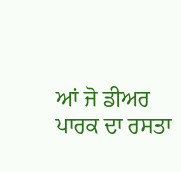ਆਂ ਜੋ ਡੀਅਰ ਪਾਰਕ ਦਾ ਰਸਤਾ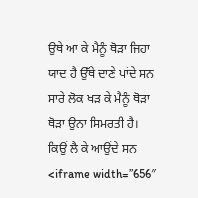ਉਥੇ ਆ ਕੇ ਮੈਨੂੰ ਥੋੜਾ ਜਿਹਾ ਯਾਦ ਹੈ ਉੱਥੇ ਦਾਣੇ ਪਾਂਦੇ ਸਨ ਸਾਰੇ ਲੋਕ ਖੜ ਕੇ ਮੈਨੂੰ ਥੋੜਾ ਥੋੜਾ ਉਨਾ ਸਿਮਰਤੀ ਹੈ। ਕਿਉਂ ਲੈ ਕੇ ਆਉਂਦੇ ਸਨ
<iframe width=”656″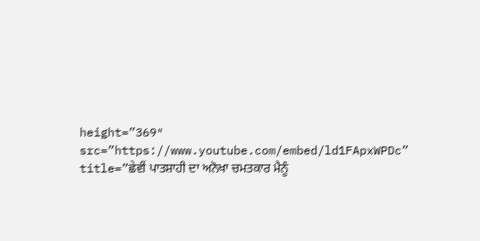height=”369″ src=”https://www.youtube.com/embed/ld1FApxWPDc” title=”ਛੇਵੀਂ ਪਾਤਸ਼ਾਹੀ ਦਾ ਅਨੋਖਾ ਚਮਤਕਾਰ ਮੈਨੂੰ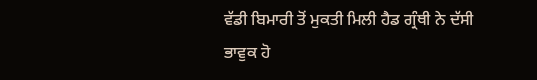ਵੱਡੀ ਬਿਮਾਰੀ ਤੋਂ ਮੁਕਤੀ ਮਿਲੀ ਹੈਡ ਗ੍ਰੰਥੀ ਨੇ ਦੱਸੀ ਭਾਵੁਕ ਹੋ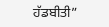ਹੱਡਬੀਤੀ”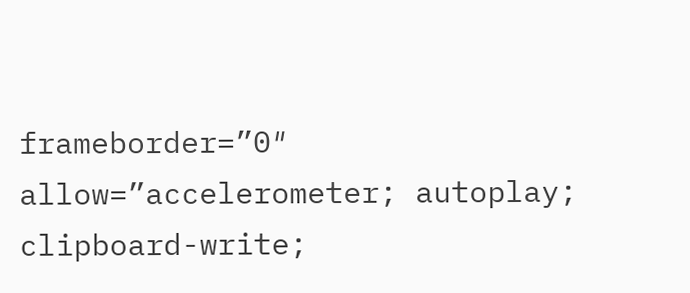frameborder=”0″ allow=”accelerometer; autoplay; clipboard-write;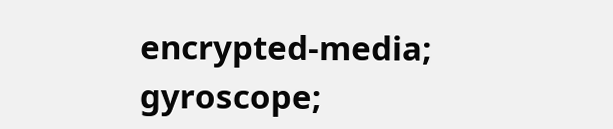encrypted-media; gyroscope;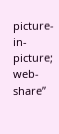picture-in-picture; web-share”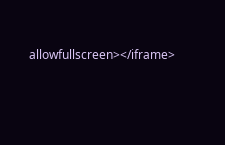allowfullscreen></iframe>